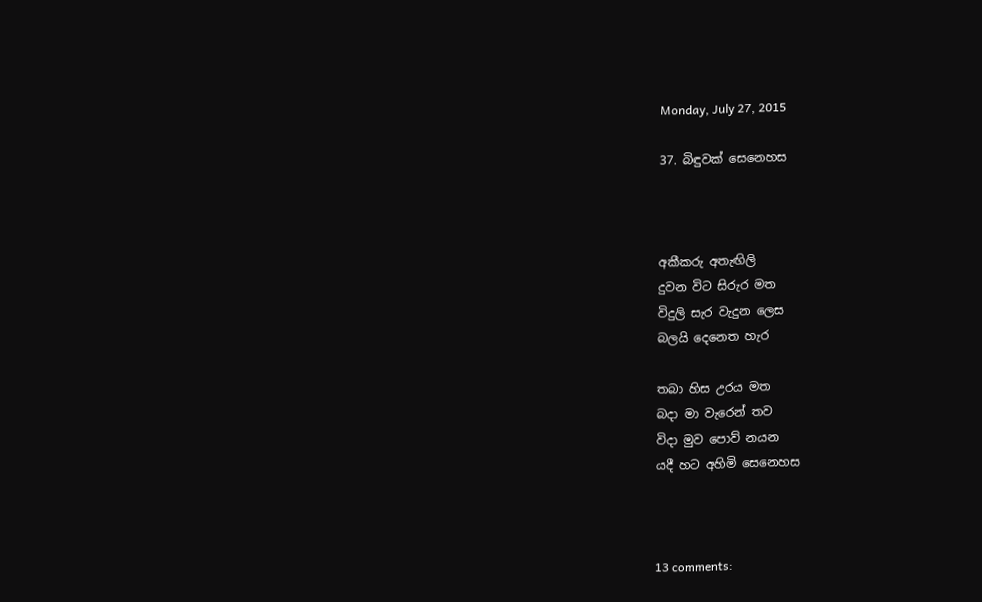Monday, July 27, 2015

37. බිඳුවක් සෙනෙහස



අකීකරු අතැඟිලි
දුවන විට සිරුර මත
විදුලි සැර වැදුන ලෙස
බලයි දෙනෙත හැර

තබා හිස උරය මත
බදා මා වැරෙන් තව
විදා මුව පොව් නයන
යදී හට අහිමි සෙනෙහස



13 comments: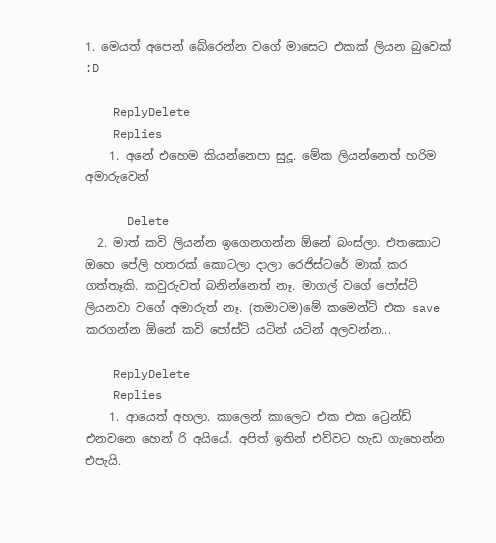1. මෙයත් අපෙන් බේරෙන්න වගේ මාසෙට එකක් ලියන බුවෙක් :D

    ReplyDelete
    Replies
    1. අනේ එහෙම කියන්නෙපා සුදූ. මේක ලියන්නෙත් හරිම අමාරුවෙන්

      Delete
  2. මාත් කවි ලියන්න ඉගෙනගන්න ඕනේ බංස්ලා. එතකොට ඔහෙ පේලි හතරක් කොටලා දාලා රෙජිස්ටරේ මාක් කර ගත්තෑකි. කවුරුවත් බනින්නෙත් නෑ. මාගල් වගේ පෝස්ට් ලියනවා වගේ අමාරුත් නෑ. (තමාටම)මේ කමෙන්ට් එක save කරගන්න ඕනේ කවි පෝස්ට් යටින් යටින් අලවන්න...

    ReplyDelete
    Replies
    1. ආයෙත් අහලා. කාලෙන් කාලෙට එක එක ට්‍රෙන්ඩ් එනවනෙ හෙන් රි අයියේ. අපිත් ඉතින් එව්වට හැඩ ගැහෙන්න එපැයි.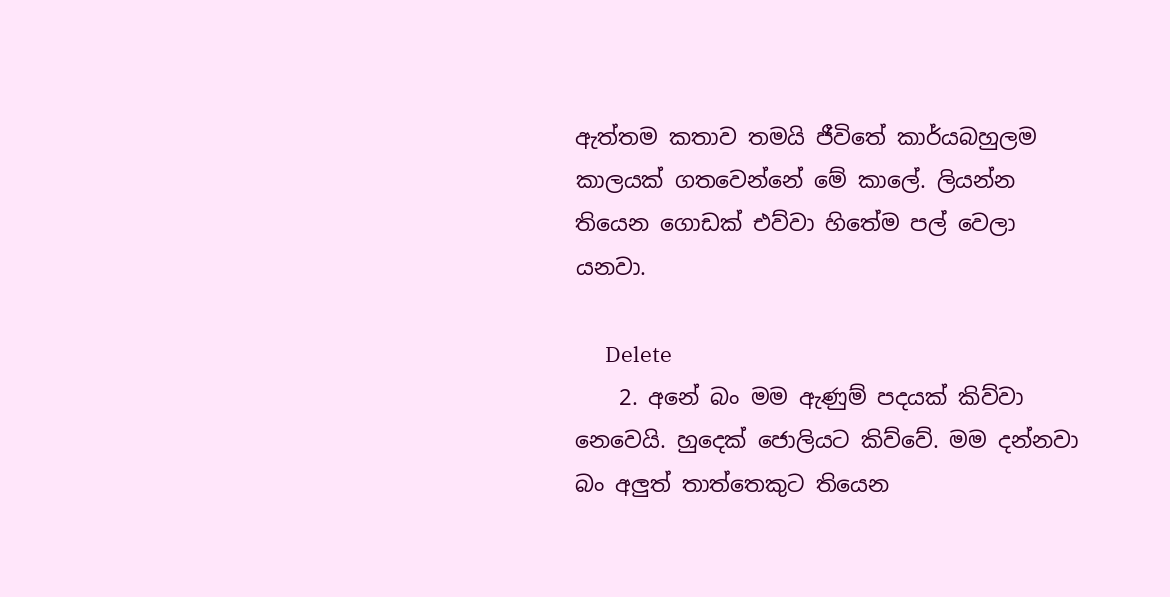ඇත්තම කතාව තමයි ජීවිතේ කාර්යබහුලම කාලයක් ගතවෙන්නේ මේ කාලේ. ලියන්න තියෙන ගොඩක් එව්වා හිතේම පල් වෙලා යනවා.

      Delete
    2. අනේ බං මම ඇණුම් පදයක් කිව්වා නෙවෙයි. හුදෙක් ජොලියට කිව්වේ. මම දන්නවා බං අලුත් තාත්තෙකුට තියෙන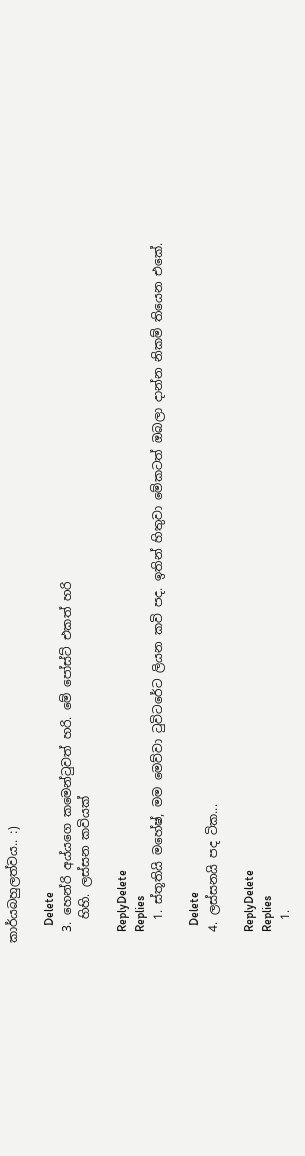කාර්යබහුලත්වය.. :)

      Delete
  3. හෙන්රි අය්යගෙ කමෙන්ටුවත් හරි. මේ පෝස්ට් එකත් හරි
    හිහි. ලස්සන කවියක්

    ReplyDelete
    Replies
    1. ස්තූතියි මහේෂ්, මම මෙව්වා ටුවිටරේට ලියන කවි පද. ඉතින් හිතුවා මේකටත් ඔබලා දාන්න නිකම් තියෙන එකේ.

      Delete
  4. ලස්සනයි පද ටික...

    ReplyDelete
    Replies
    1.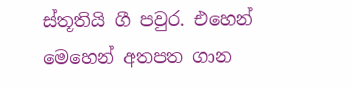ස්තූතියි ගී පවුර. එහෙන් මෙහෙන් අතපත ගාන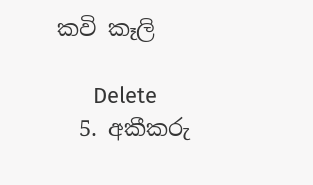කවි කෑලි

      Delete
  5. අකීකරු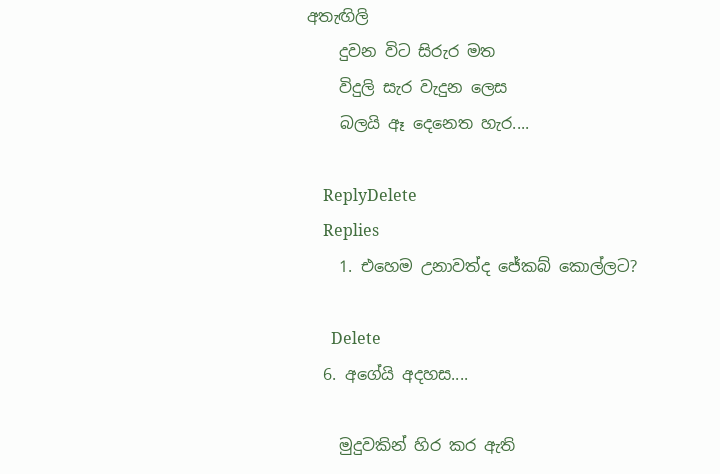අතැඟිලි
    දුවන විට සිරුර මත
    විදුලි සැර වැදුන ලෙස
    බලයි ඈ දෙනෙත හැර....

    ReplyDelete
    Replies
    1. එහෙම උනාවත්ද ජේකබ් කොල්ලට?

      Delete
  6. අගේයි අදහස....

    මුදුවකින් හිර කර ඇති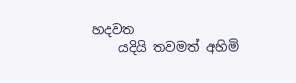හදවත
    යදියි තවමත් අහිමි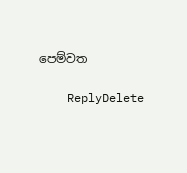පෙම්වත

    ReplyDelete